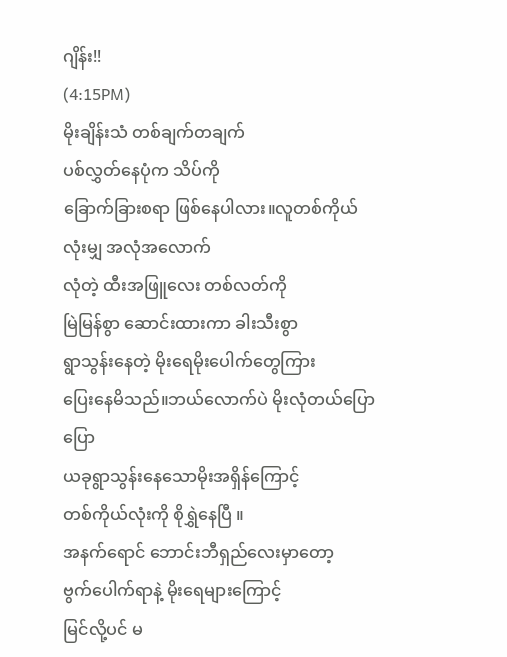ဂျိန်း!!
(4:15PM)
မိုးချိန်းသံ တစ်ချက်တချက်
ပစ်လွှတ်နေပုံက သိပ်ကို
ခြောက်ခြားစရာ ဖြစ်နေပါလား။လူတစ်ကိုယ်လုံးမျှ အလုံအလောက်
လုံတဲ့ ထီးအဖြူလေး တစ်လတ်ကို
မြဲမြန်စွာ ဆောင်းထားကာ ခါးသီးစွာ
ရွာသွန်းနေတဲ့ မိုးရေမိုးပေါက်တွေကြား
ပြေးနေမိသည်။ဘယ်လောက်ပဲ မိုးလုံတယ်ပြောပြော
ယခုရွာသွန်းနေသောမိုးအရှိန်ကြောင့်
တစ်ကိုယ်လုံးကို စိုရွှဲနေပြီ ။
အနက်ရောင် ဘောင်းဘီရှည်လေးမှာတော့
ဗွက်ပေါက်ရာနဲ့ မိုးရေများကြောင့်
မြင်လို့ပင် မ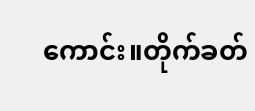ကောင်း။တိုက်ခတ်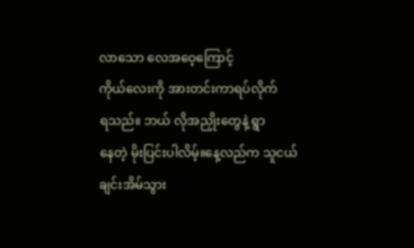လာသော လေအဝေ့ကြောင့်
ကိုယ်လေးကို အားတင်းကာရပ်လိုက်
ရသည်။ ဘယ် လိုအညှိုးတွေနဲ့ ရွာ
နေတဲ့ မိုးပြင်းပါလိမ့်။နေ့လည်က သူငယ်ချင်းအိမ်သွား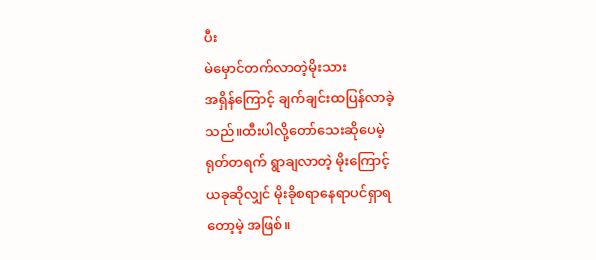ပီး
မဲမှောင်တက်လာတဲ့မိုးသား
အရှိန်ကြောင့် ချက်ချင်းထပြန်လာခဲ့
သည်။ထီးပါလို့တော်သေးဆိုပေမဲ့
ရုတ်တရက် ရွာချလာတဲ့ မိုးကြောင့်
ယခုဆိုလျှင် မိုးခိုစရာနေရာပင်ရှာရ
တော့မဲ့ အဖြစ်။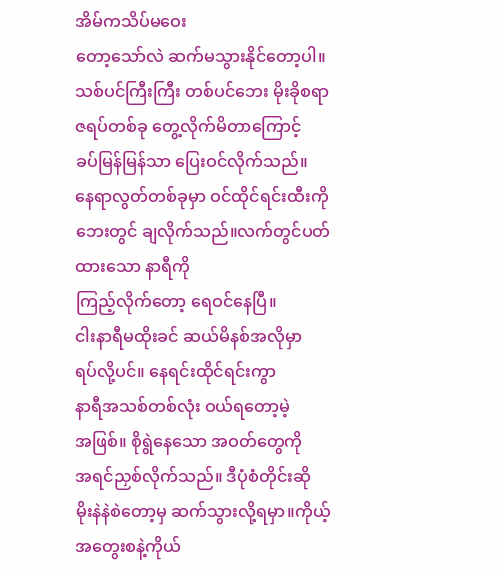အိမ်ကသိပ်မဝေး
တော့သော်လဲ ဆက်မသွားနိုင်တော့ပါ။သစ်ပင်ကြီးကြီး တစ်ပင်ဘေး မိုးခိုစရာ
ဇရပ်တစ်ခု တွေ့လိုက်မိတာကြောင့်
ခပ်မြန်မြန်သာ ပြေးဝင်လိုက်သည်။
နေရာလွတ်တစ်ခုမှာ ဝင်ထိုင်ရင်းထီးကို
ဘေးတွင် ချလိုက်သည်။လက်တွင်ပတ်ထားသော နာရီကို
ကြည့်လိုက်တော့ ရေဝင်နေပြီ။
ငါးနာရီမထိုးခင် ဆယ်မိနစ်အလိုမှာ
ရပ်လို့ပင်။ နေရင်းထိုင်ရင်းကွာ
နာရီအသစ်တစ်လုံး ဝယ်ရတော့မဲ့
အဖြစ်။ စိုရွဲနေသော အဝတ်တွေကို
အရင်ညှစ်လိုက်သည်။ ဒီပုံစံတိုင်းဆို
မိုးနဲနဲစဲတော့မှ ဆက်သွားလို့ရမှာ။ကိုယ့်အတွေးစနဲ့ကိုယ်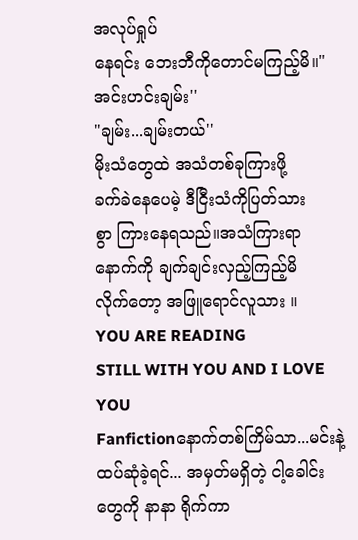အလုပ်ရှုပ်
နေရင်း ဘေးဘီကိုတောင်မကြည့်မိ။"အင်းဟင်းချမ်း''
"ချမ်း...ချမ်းတယ်''
မိုးသံတွေထဲ အသံတစ်ခုကြားဖို့
ခက်ခဲနေပေမဲ့ ဒီငြီးသံကိုပြတ်သား
စွာ ကြားနေရသည်။အသံကြားရာ
နောက်ကို ချက်ချင်းလှည့်ကြည့်မိ
လိုက်တော့ အဖြူရောင်လူသား ။
YOU ARE READING
STILL WITH YOU AND I LOVE YOU
Fanfictionနောက်တစ်ကြိမ်သာ...မင်းနဲ့ထပ်ဆုံခဲ့ရင်... အမှတ်မရှိတဲ့ ငါ့ခေါင်းတွေကို နာနာ ရိုက်ကာ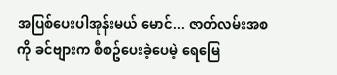အပြစ်ပေးပါအုန်းမယ် မောင်... ဇာတ်လမ်းအစကို ခင်ဗျားက စီစဥ်ပေးခဲ့ပေမဲ့ ရေမြေ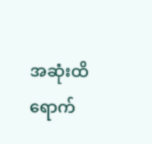အဆုံးထိ ရောက်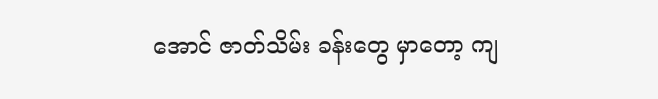အောင် ဇာတ်သိမ်း ခန်းတွေ မှာတော့ ကျ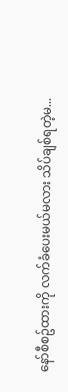နော်စီစဥ်ထားကို လက်ခံပေးမယ်မလား သိပ်ချစ်ရတဲ့မ...